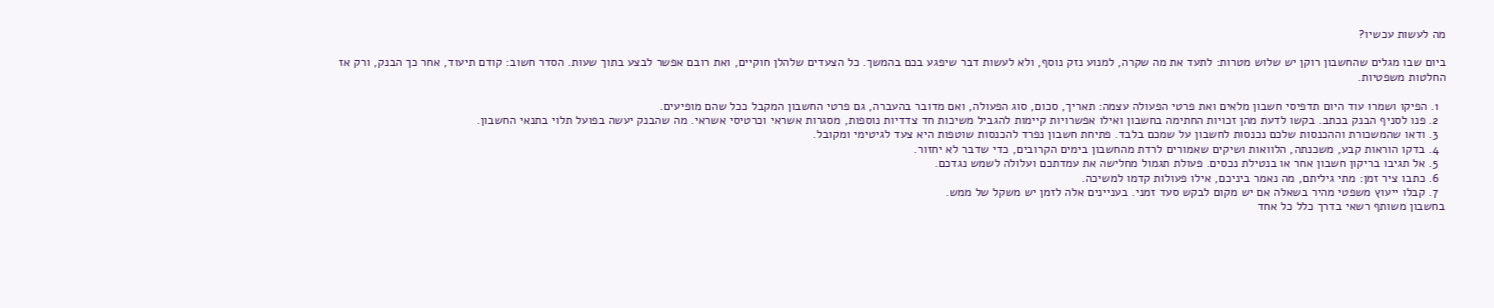מה לעשות עכשיו?

ביום שבו מגלים שהחשבון רוקן יש שלוש מטרות: לתעד את מה שקרה, למנוע נזק נוסף, ולא לעשות דבר שיפגע בכם בהמשך. כל הצעדים שלהלן חוקיים, ואת רובם אפשר לבצע בתוך שעות. הסדר חשוב: קודם תיעוד, אחר כך הבנק, ורק אז החלטות משפטיות.

  1. הפיקו ושמרו עוד היום תדפיסי חשבון מלאים ואת פרטי הפעולה עצמה: תאריך, סכום, סוג הפעולה, ואם מדובר בהעברה, גם פרטי החשבון המקבל ככל שהם מופיעים.
  2. פנו לסניף הבנק בכתב. בקשו לדעת מהן זכויות החתימה בחשבון ואילו אפשרויות קיימות להגביל משיכות חד צדדיות נוספות, מסגרות אשראי וכרטיסי אשראי. מה שהבנק יעשה בפועל תלוי בתנאי החשבון.
  3. ודאו שהמשכורת וההכנסות שלכם נכנסות לחשבון על שמכם בלבד. פתיחת חשבון נפרד להכנסות שוטפות היא צעד לגיטימי ומקובל.
  4. בדקו הוראות קבע, משכנתה, הלוואות ושיקים שאמורים לרדת מהחשבון בימים הקרובים, כדי שדבר לא יחזור.
  5. אל תגיבו בריקון חשבון אחר או בנטילת נכסים. פעולת תגמול מחלישה את עמדתכם ועלולה לשמש נגדכם.
  6. כתבו ציר זמן: מתי גיליתם, מה נאמר ביניכם, אילו פעולות קדמו למשיכה.
  7. קבלו ייעוץ משפטי מהיר בשאלה אם יש מקום לבקש סעד זמני. בעניינים אלה לזמן יש משקל של ממש.
בחשבון משותף רשאי בדרך כלל כל אחד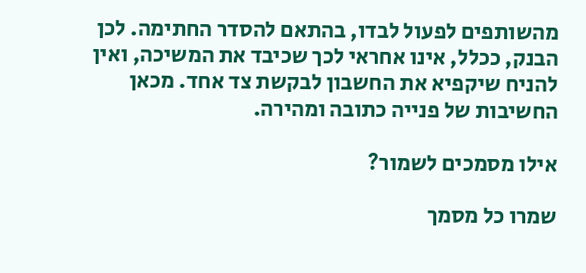מהשותפים לפעול לבדו, בהתאם להסדר החתימה. לכן הבנק, ככלל, אינו אחראי לכך שכיבד את המשיכה, ואין להניח שיקפיא את החשבון לבקשת צד אחד. מכאן החשיבות של פנייה כתובה ומהירה.

אילו מסמכים לשמור?

שמרו כל מסמך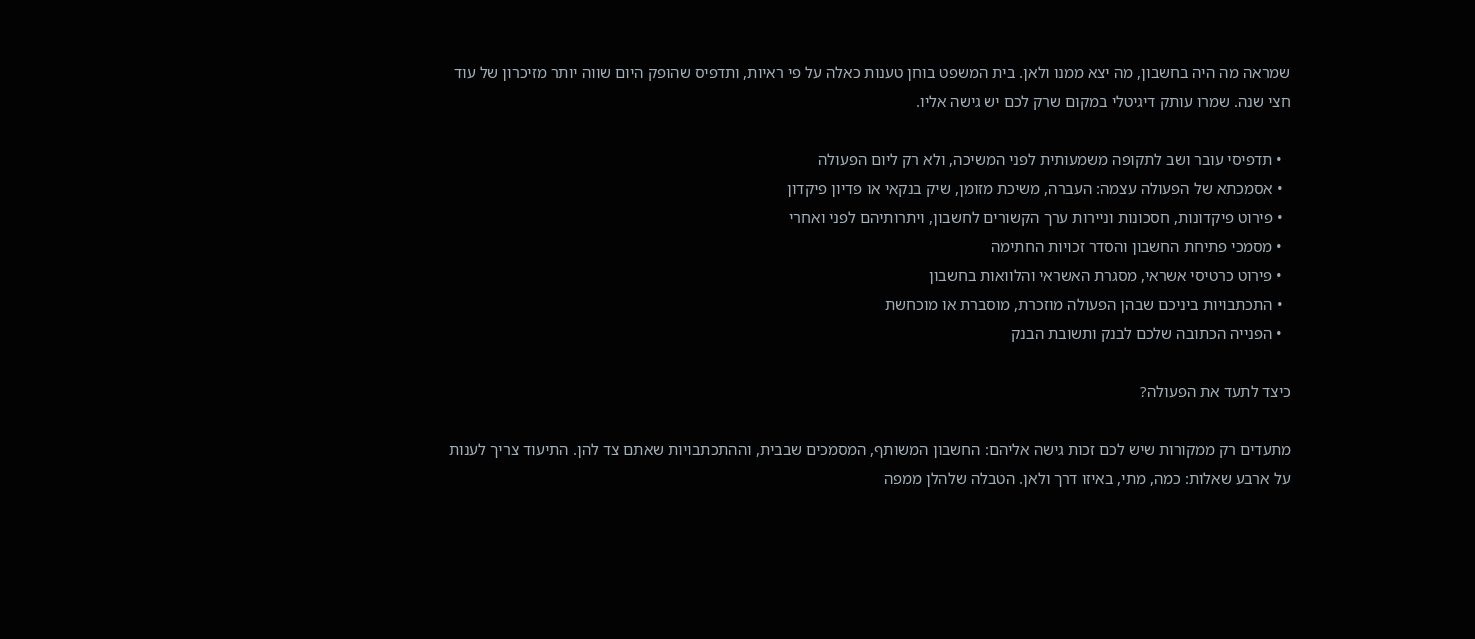שמראה מה היה בחשבון, מה יצא ממנו ולאן. בית המשפט בוחן טענות כאלה על פי ראיות, ותדפיס שהופק היום שווה יותר מזיכרון של עוד חצי שנה. שמרו עותק דיגיטלי במקום שרק לכם יש גישה אליו.

  • תדפיסי עובר ושב לתקופה משמעותית לפני המשיכה, ולא רק ליום הפעולה
  • אסמכתא של הפעולה עצמה: העברה, משיכת מזומן, שיק בנקאי או פדיון פיקדון
  • פירוט פיקדונות, חסכונות וניירות ערך הקשורים לחשבון, ויתרותיהם לפני ואחרי
  • מסמכי פתיחת החשבון והסדר זכויות החתימה
  • פירוט כרטיסי אשראי, מסגרת האשראי והלוואות בחשבון
  • התכתבויות ביניכם שבהן הפעולה מוזכרת, מוסברת או מוכחשת
  • הפנייה הכתובה שלכם לבנק ותשובת הבנק

כיצד לתעד את הפעולה?

מתעדים רק ממקורות שיש לכם זכות גישה אליהם: החשבון המשותף, המסמכים שבבית, וההתכתבויות שאתם צד להן. התיעוד צריך לענות על ארבע שאלות: כמה, מתי, באיזו דרך ולאן. הטבלה שלהלן ממפה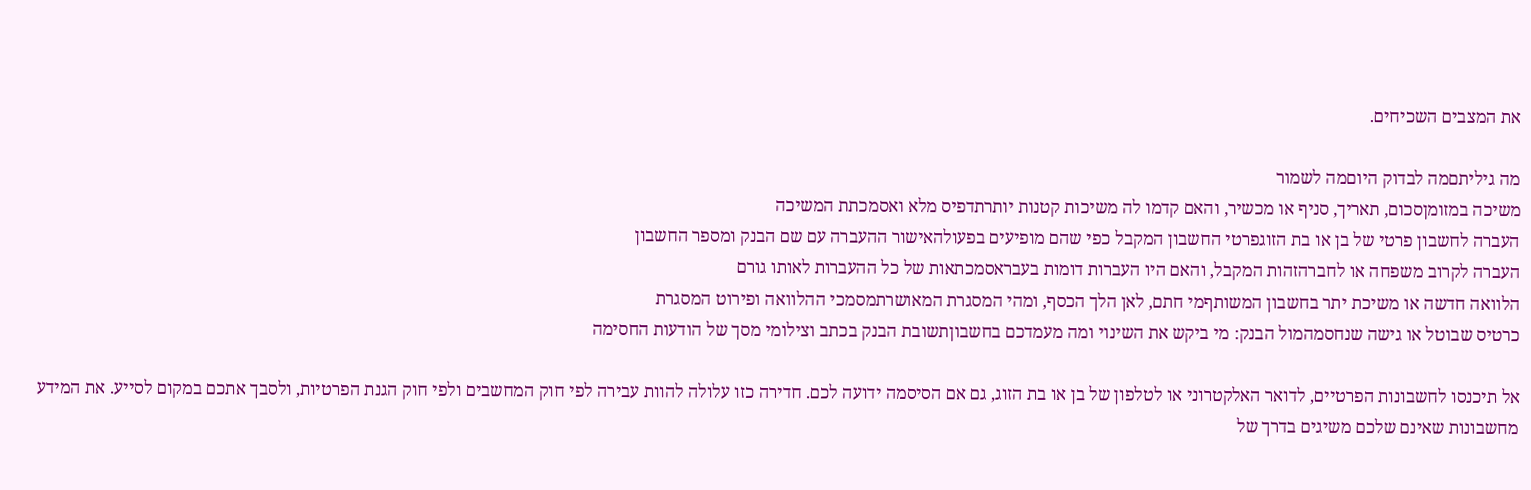את המצבים השכיחים.

מה גיליתםמה לבדוק היוםמה לשמור
משיכה במזומןסכום, תאריך, סניף או מכשיר, והאם קדמו לה משיכות קטנות יותרתדפיס מלא ואסמכתת המשיכה
העברה לחשבון פרטי של בן או בת הזוגפרטי החשבון המקבל כפי שהם מופיעים בפעולהאישור ההעברה עם שם הבנק ומספר החשבון
העברה לקרוב משפחה או לחברהזהות המקבל, והאם היו העברות דומות בעבראסמכתאות של כל ההעברות לאותו גורם
הלוואה חדשה או משיכת יתר בחשבון המשותףמי חתם, לאן הלך הכסף, ומהי המסגרת המאושרתמסמכי ההלוואה ופירוט המסגרת
כרטיס שבוטל או גישה שנחסמהמול הבנק: מי ביקש את השינוי ומה מעמדכם בחשבוןתשובת הבנק בכתב וצילומי מסך של הודעות החסימה

אל תיכנסו לחשבונות הפרטיים, לדואר האלקטרוני או לטלפון של בן או בת הזוג, גם אם הסיסמה ידועה לכם. חדירה כזו עלולה להוות עבירה לפי חוק המחשבים ולפי חוק הגנת הפרטיות, ולסבך אתכם במקום לסייע. את המידע מחשבונות שאינם שלכם משיגים בדרך של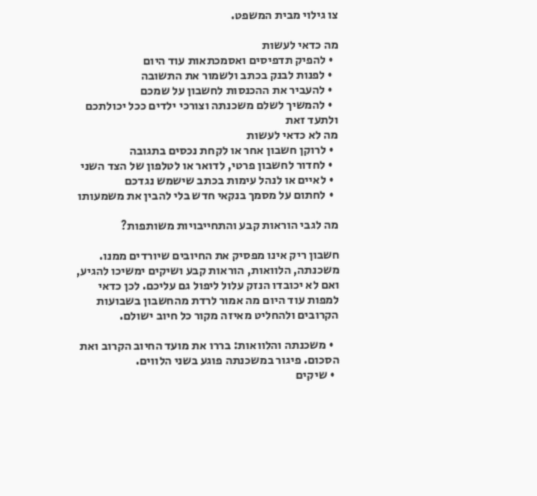צו גילוי מבית המשפט.

מה כדאי לעשות
  • להפיק תדפיסים ואסמכתאות עוד היום
  • לפנות לבנק בכתב ולשמור את התשובה
  • להעביר את ההכנסות לחשבון על שמכם
  • להמשיך לשלם משכנתה וצורכי ילדים ככל יכולתכם ולתעד זאת
מה לא כדאי לעשות
  • לרוקן חשבון אחר או לקחת נכסים בתגובה
  • לחדור לחשבון פרטי, לדואר או לטלפון של הצד השני
  • לאיים או לנהל עימות בכתב שישמש נגדכם
  • לחתום על מסמך בנקאי חדש בלי להבין את משמעותו

מה לגבי הוראות קבע והתחייבויות משותפות?

חשבון ריק אינו מפסיק את החיובים שיורדים ממנו. משכנתה, הלוואות, הוראות קבע ושיקים ימשיכו להגיע, ואם לא יכובדו הנזק עלול ליפול גם עליכם. לכן כדאי למפות עוד היום מה אמור לרדת מהחשבון בשבועות הקרובים ולהחליט מאיזה מקור כל חיוב ישולם.

  • משכנתה והלוואות: בררו את מועד החיוב הקרוב ואת הסכום. פיגור במשכנתה פוגע בשני הלווים.
  • שיקים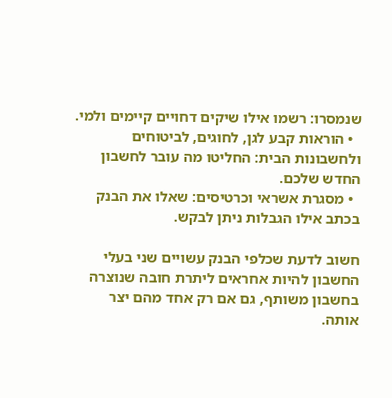שנמסרו: רשמו אילו שיקים דחויים קיימים ולמי.
  • הוראות קבע לגן, לחוגים, לביטוחים ולחשבונות הבית: החליטו מה עובר לחשבון החדש שלכם.
  • מסגרת אשראי וכרטיסים: שאלו את הבנק בכתב אילו הגבלות ניתן לבקש.

חשוב לדעת שכלפי הבנק עשויים שני בעלי החשבון להיות אחראים ליתרת חובה שנוצרה בחשבון משותף, גם אם רק אחד מהם יצר אותה.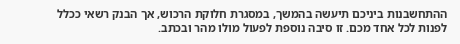ההתחשבנות ביניכם תיעשה בהמשך, במסגרת חלוקת הרכוש, אך הבנק רשאי ככלל לפנות לכל אחד מכם. זו סיבה נוספת לפעול מולו מהר ובכתב.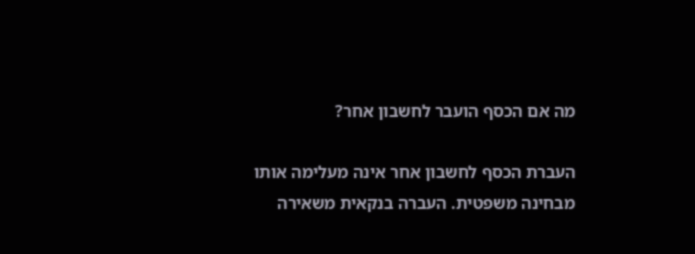מה אם הכסף הועבר לחשבון אחר?

העברת הכסף לחשבון אחר אינה מעלימה אותו מבחינה משפטית. העברה בנקאית משאירה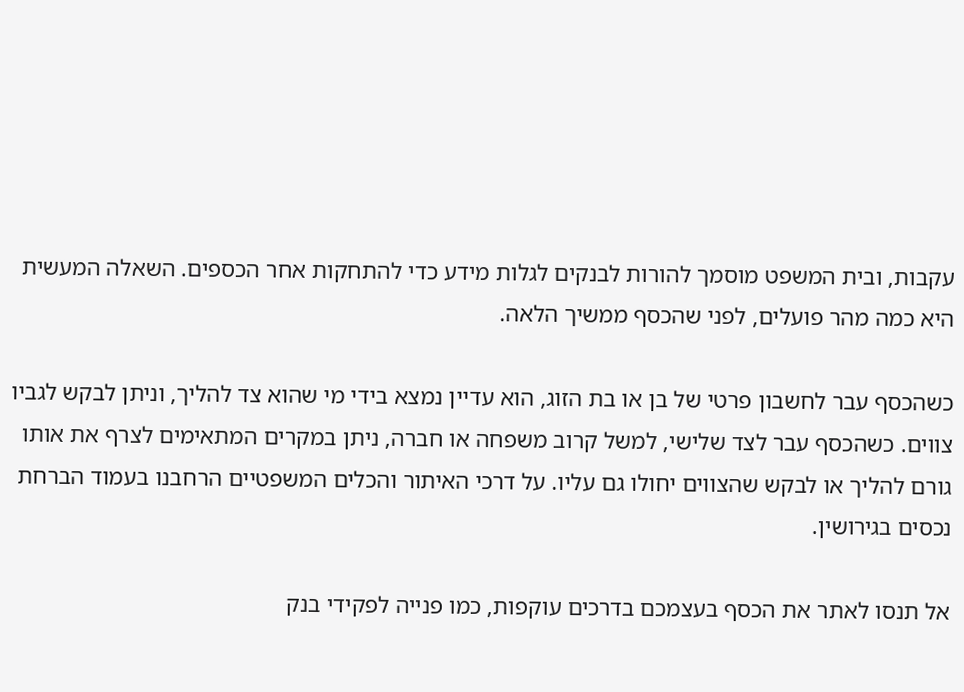עקבות, ובית המשפט מוסמך להורות לבנקים לגלות מידע כדי להתחקות אחר הכספים. השאלה המעשית היא כמה מהר פועלים, לפני שהכסף ממשיך הלאה.

כשהכסף עבר לחשבון פרטי של בן או בת הזוג, הוא עדיין נמצא בידי מי שהוא צד להליך, וניתן לבקש לגביו צווים. כשהכסף עבר לצד שלישי, למשל קרוב משפחה או חברה, ניתן במקרים המתאימים לצרף את אותו גורם להליך או לבקש שהצווים יחולו גם עליו. על דרכי האיתור והכלים המשפטיים הרחבנו בעמוד הברחת נכסים בגירושין.

אל תנסו לאתר את הכסף בעצמכם בדרכים עוקפות, כמו פנייה לפקידי בנק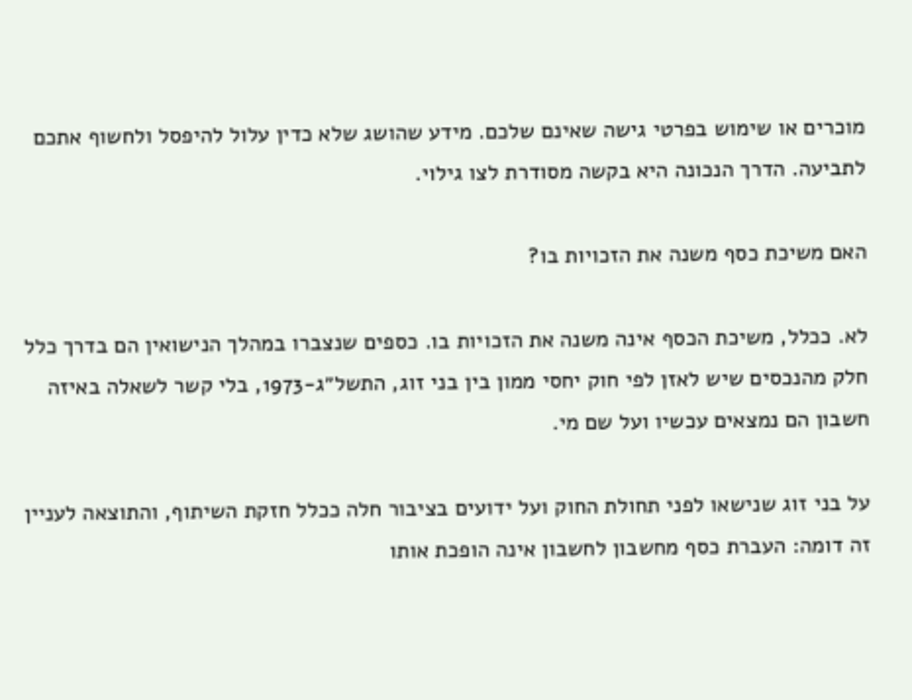מוכרים או שימוש בפרטי גישה שאינם שלכם. מידע שהושג שלא כדין עלול להיפסל ולחשוף אתכם לתביעה. הדרך הנכונה היא בקשה מסודרת לצו גילוי.

האם משיכת כסף משנה את הזכויות בו?

לא. ככלל, משיכת הכסף אינה משנה את הזכויות בו. כספים שנצברו במהלך הנישואין הם בדרך כלל חלק מהנכסים שיש לאזן לפי חוק יחסי ממון בין בני זוג, התשל״ג-1973, בלי קשר לשאלה באיזה חשבון הם נמצאים עכשיו ועל שם מי.

על בני זוג שנישאו לפני תחולת החוק ועל ידועים בציבור חלה ככלל חזקת השיתוף, והתוצאה לעניין זה דומה: העברת כסף מחשבון לחשבון אינה הופכת אותו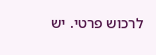לרכוש פרטי. יש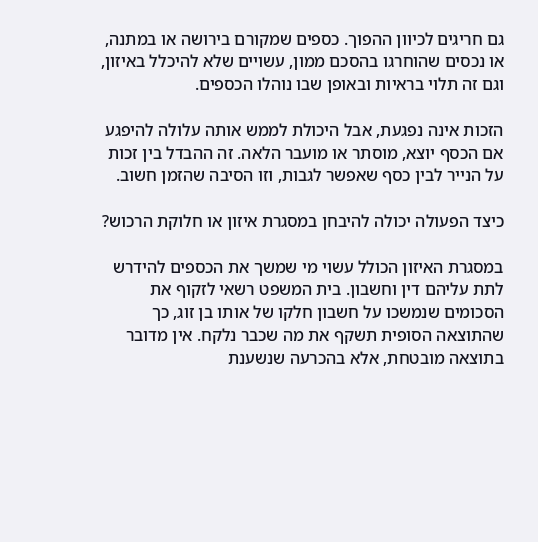גם חריגים לכיוון ההפוך. כספים שמקורם בירושה או במתנה, או נכסים שהוחרגו בהסכם ממון, עשויים שלא להיכלל באיזון, וגם זה תלוי בראיות ובאופן שבו נוהלו הכספים.

הזכות אינה נפגעת, אבל היכולת לממש אותה עלולה להיפגע אם הכסף יוצא, מוסתר או מועבר הלאה. זה ההבדל בין זכות על הנייר לבין כסף שאפשר לגבות, וזו הסיבה שהזמן חשוב.

כיצד הפעולה יכולה להיבחן במסגרת איזון או חלוקת הרכוש?

במסגרת האיזון הכולל עשוי מי שמשך את הכספים להידרש לתת עליהם דין וחשבון. בית המשפט רשאי לזקוף את הסכומים שנמשכו על חשבון חלקו של אותו בן זוג, כך שהתוצאה הסופית תשקף את מה שכבר נלקח. אין מדובר בתוצאה מובטחת, אלא בהכרעה שנשענת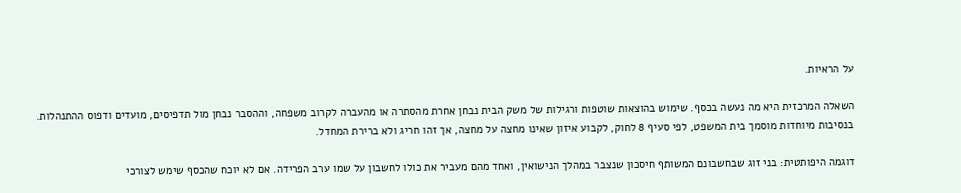על הראיות.

השאלה המרכזית היא מה נעשה בכסף. שימוש בהוצאות שוטפות ורגילות של משק הבית נבחן אחרת מהסתרה או מהעברה לקרוב משפחה, וההסבר נבחן מול תדפיסים, מועדים ודפוס ההתנהלות. בנסיבות מיוחדות מוסמך בית המשפט, לפי סעיף 8 לחוק, לקבוע איזון שאינו מחצה על מחצה, אך זהו חריג ולא ברירת המחדל.

דוגמה היפותטית: בני זוג שבחשבונם המשותף חיסכון שנצבר במהלך הנישואין, ואחד מהם מעביר את כולו לחשבון על שמו ערב הפרידה. אם לא יוכח שהכסף שימש לצורכי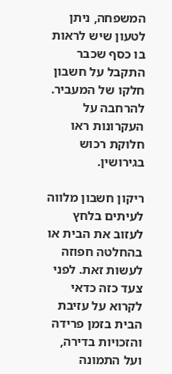המשפחה, ניתן לטעון שיש לראות בו כסף שכבר התקבל על חשבון חלקו של המעביר. להרחבה על העקרונות ראו חלוקת רכוש בגירושין.

ריקון חשבון מלווה לעיתים בלחץ לעזוב את הבית או בהחלטה חפוזה לעשות זאת. לפני צעד כזה כדאי לקרוא על עזיבת הבית בזמן פרידה והזכויות בדירה, ועל התמונה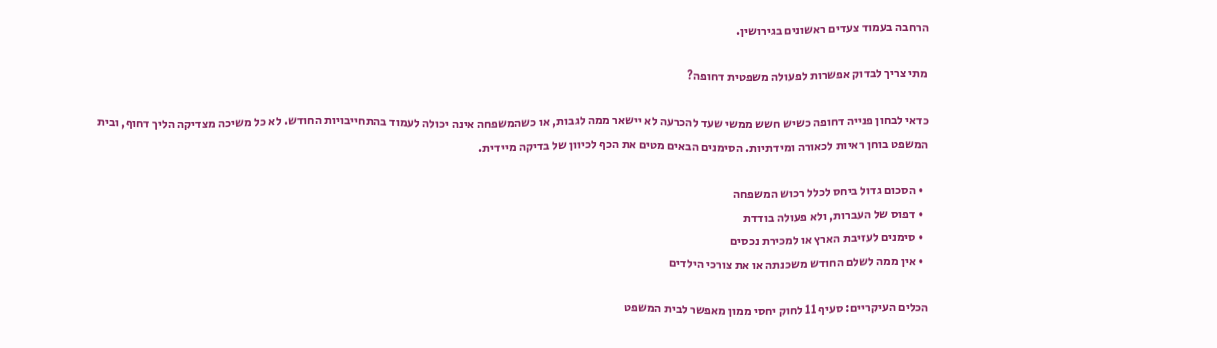הרחבה בעמוד צעדים ראשונים בגירושין.

מתי צריך לבדוק אפשרות לפעולה משפטית דחופה?

כדאי לבחון פנייה דחופה כשיש חשש ממשי שעד להכרעה לא יישאר ממה לגבות, או כשהמשפחה אינה יכולה לעמוד בהתחייבויות החודש. לא כל משיכה מצדיקה הליך דחוף, ובית המשפט בוחן ראיות לכאורה ומידתיות. הסימנים הבאים מטים את הכף לכיוון של בדיקה מיידית.

  • הסכום גדול ביחס לכלל רכוש המשפחה
  • דפוס של העברות, ולא פעולה בודדת
  • סימנים לעזיבת הארץ או למכירת נכסים
  • אין ממה לשלם החודש משכנתה או את צורכי הילדים

הכלים העיקריים: סעיף 11 לחוק יחסי ממון מאפשר לבית המשפט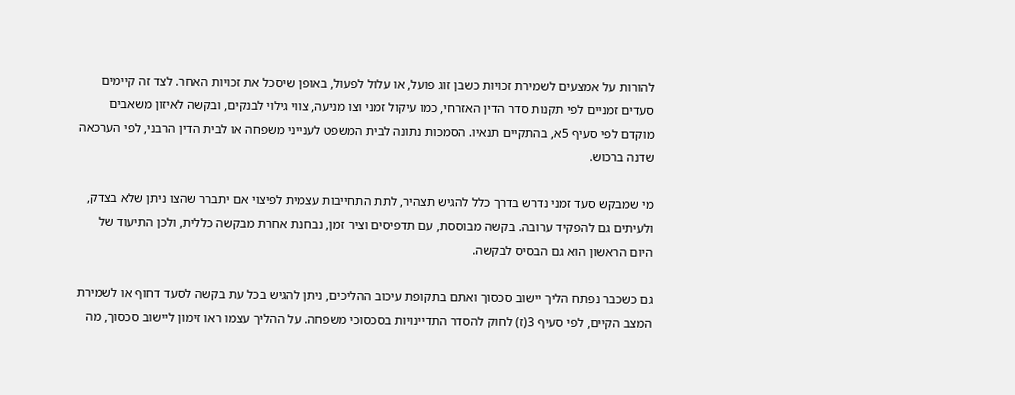להורות על אמצעים לשמירת זכויות כשבן זוג פועל, או עלול לפעול, באופן שיסכל את זכויות האחר. לצד זה קיימים סעדים זמניים לפי תקנות סדר הדין האזרחי, כמו עיקול זמני וצו מניעה, צווי גילוי לבנקים, ובקשה לאיזון משאבים מוקדם לפי סעיף 5א, בהתקיים תנאיו. הסמכות נתונה לבית המשפט לענייני משפחה או לבית הדין הרבני, לפי הערכאה שדנה ברכוש.

מי שמבקש סעד זמני נדרש בדרך כלל להגיש תצהיר, לתת התחייבות עצמית לפיצוי אם יתברר שהצו ניתן שלא בצדק, ולעיתים גם להפקיד ערובה. בקשה מבוססת, עם תדפיסים וציר זמן, נבחנת אחרת מבקשה כללית, ולכן התיעוד של היום הראשון הוא גם הבסיס לבקשה.

גם כשכבר נפתח הליך יישוב סכסוך ואתם בתקופת עיכוב ההליכים, ניתן להגיש בכל עת בקשה לסעד דחוף או לשמירת המצב הקיים, לפי סעיף 3(ז) לחוק להסדר התדיינויות בסכסוכי משפחה. על ההליך עצמו ראו זימון ליישוב סכסוך, מה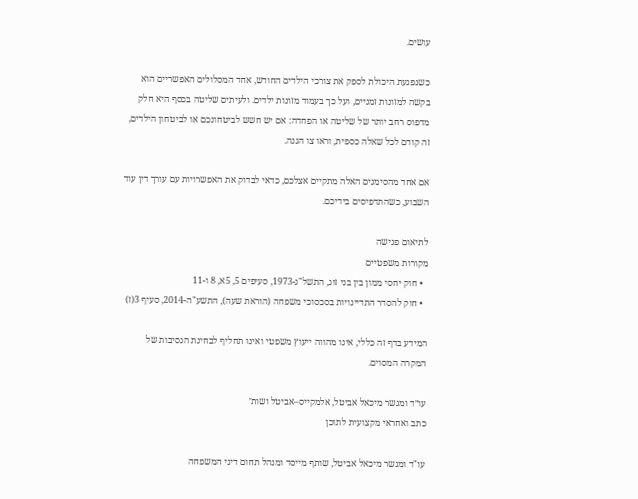עושים.

כשנפגעת היכולת לספק את צורכי הילדים החודש, אחד המסלולים האפשריים הוא בקשה למזונות זמניים, ועל כך בעמוד מזונות ילדים. ולעיתים שליטה בכסף היא חלק מדפוס רחב יותר של שליטה או הפחדה: אם יש חשש לביטחונכם או לביטחון הילדים, זה קודם לכל שאלה כספית, וראו צו הגנה.

אם אחד מהסימנים האלה מתקיים אצלכם, כדאי לבדוק את האפשרויות עם עורך דין עוד השבוע, כשהתדפיסים בידיכם.

לתיאום פגישה
מקורות משפטיים
  • חוק יחסי ממון בין בני זוג, התשל"ג-1973, סעיפים 5, 5א, 8 ו-11
  • חוק להסדר התדיינויות בסכסוכי משפחה (הוראת שעה), התשע"ה-2014, סעיף 3(ז)

המידע בדף זה כללי, אינו מהווה ייעוץ משפטי ואינו תחליף לבחינת הנסיבות של המקרה המסוים.

עו״ד ומגשר מיכאל אביטל, אלמקייס–אביטל ושות׳
כתב ואחראי מקצועית לתוכן

עו"ד ומגשר מיכאל אביטל, שותף מייסד ומנהל תחום דיני המשפחה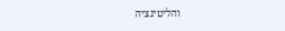והליטיגציה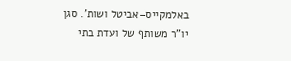באלמקייס–אביטל ושות'. סגן יו"ר משותף של ועדת בתי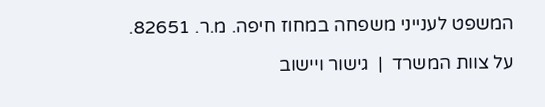המשפט לענייני משפחה במחוז חיפה. מ.ר. 82651.

על צוות המשרד  |  גישור ויישוב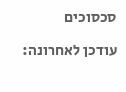סכסוכים

עודכן לאחרונה: